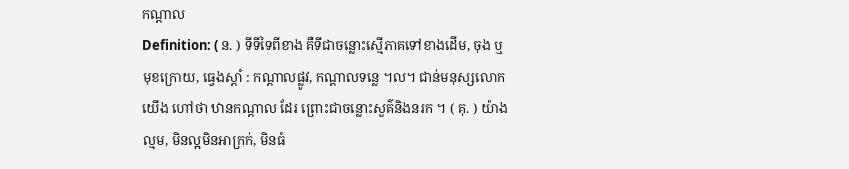កណ្ដាល
Definition: ( ន. ) ទីទីទៃពីខាង គឺទីជាចន្លោះស្មើភាគទៅខាងដើម, ចុង ឬ មុខក្រោយ, ធ្វេងស្ដាំ : កណ្ដាលផ្លូវ, កណ្ដាលទន្លេ ។ល។ ជាន់មនុស្សលោកយើង ហៅថា ឋានកណ្ដាល ដែរ ព្រោះជាចន្លោះសួគ៌និងនរក ។ ( គុ. ) យ៉ាងល្មម, មិនល្អមិនអាក្រក់, មិនធំ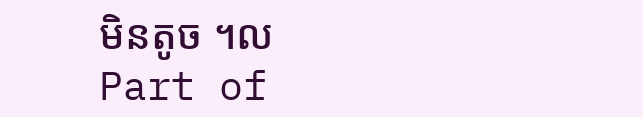មិនតូច ។ល
Part of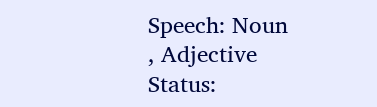Speech: Noun
, Adjective
Status: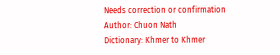Needs correction or confirmation
Author: Chuon Nath
Dictionary: Khmer to Khmer